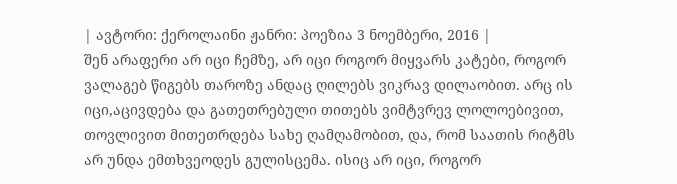| ავტორი: ქეროლაინი ჟანრი: პოეზია 3 ნოემბერი, 2016 |
შენ არაფერი არ იცი ჩემზე, არ იცი როგორ მიყვარს კატები, როგორ ვალაგებ წიგებს თაროზე ანდაც ღილებს ვიკრავ დილაობით. არც ის იცი,აცივდება და გათეთრებული თითებს ვიმტვრევ ლოლოებივით, თოვლივით მითეთრდება სახე ღამღამობით, და, რომ საათის რიტმს არ უნდა ემთხვეოდეს გულისცემა. ისიც არ იცი, როგორ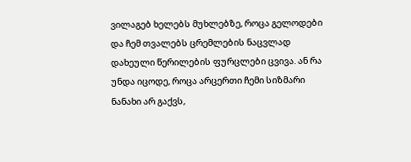ვილაგებ ხელებს მუხლებზე, როცა გელოდები და ჩემ თვალებს ცრემლების ნაცვლად დახეული წერილების ფურცლები ცვივა. ან რა უნდა იცოდე, როცა არცერთი ჩემი სიზმარი ნანახი არ გაქვს,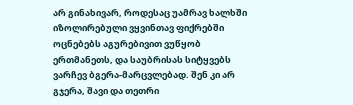არ გინახივარ, როდესაც უამრავ ხალხში იზოლირებული ვყვინთავ ფიქრებში ოცნებებს აგურებივით ვუწყობ ერთმანეთს, და საუბრისას სიტყვებს ვარჩევ ბგერა-მარცვლებად. შენ კი არ გჯერა, შავი და თეთრი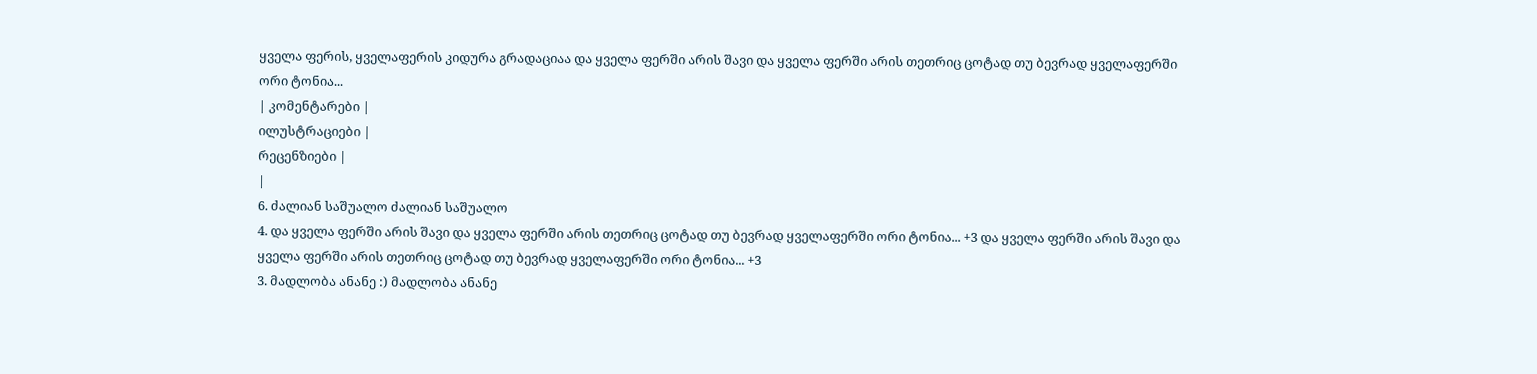ყველა ფერის, ყველაფერის კიდურა გრადაციაა და ყველა ფერში არის შავი და ყველა ფერში არის თეთრიც ცოტად თუ ბევრად ყველაფერში ორი ტონია...
| კომენტარები |
ილუსტრაციები |
რეცენზიები |
|
6. ძალიან საშუალო ძალიან საშუალო
4. და ყველა ფერში არის შავი და ყველა ფერში არის თეთრიც ცოტად თუ ბევრად ყველაფერში ორი ტონია... +3 და ყველა ფერში არის შავი და ყველა ფერში არის თეთრიც ცოტად თუ ბევრად ყველაფერში ორი ტონია... +3
3. მადლობა ანანე :) მადლობა ანანე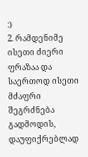:)
2. რამდენიმე ისეთი ძიერი ფრაზაა და საერთოდ ისეთი მძაფრი შეგრძნება გადმოდის, დაუფიქრებლად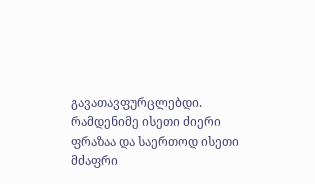გავათავფურცლებდი.
რამდენიმე ისეთი ძიერი ფრაზაა და საერთოდ ისეთი მძაფრი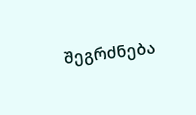შეგრძნება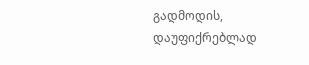გადმოდის, დაუფიქრებლად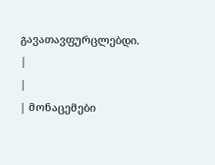გავათავფურცლებდი.
|
|
| მონაცემები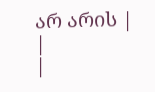არ არის |
|
|